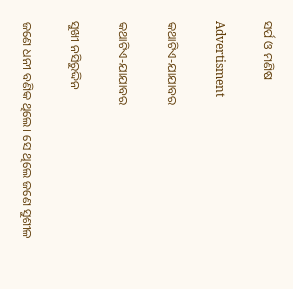ସର୍ପ ଓ ମଣିଷ

Advertisment

କଥାଟିଏ-ଯାଯାବର

କଥାଟିଏ-ଯାଯାବର

ସୁଖୀ ନସିରୁଦ୍ଦିନ

ଜଣେ ଧନୀ ବଣିକ ଥିଲେ। ସେ ଥିଲେ ଜଣେ ସୁଶୀଳ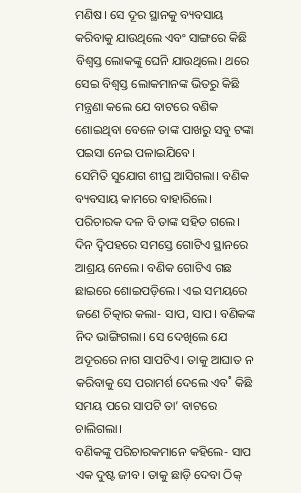ମଣିଷ। ସେ ଦୂର ସ୍ଥାନକୁ ବ୍ୟବସାୟ କରିବାକୁ ଯାଉଥିଲେ ଏବଂ ସାଙ୍ଗରେ କିଛି ବିଶ୍ବସ୍ତ ଲୋକଙ୍କୁ ଘେନି ଯାଉଥିଲେ। ଥରେ ସେଇ ବିଶ୍ବସ୍ତ ଲୋକମାନଙ୍କ ଭିତରୁ କିଛି ମନ୍ତ୍ରଣା କଲେ ଯେ ବାଟରେ ବଣିକ ଶୋଇଥିବା ବେଳେ ତାଙ୍କ ପାଖରୁ ସବୁ ଟଙ୍କା ପଇସା ନେଇ ପଳାଇଯିବେ।
ସେମିତି ସୁଯୋଗ ଶୀଘ୍ର ଆସିଗଲା। ବଣିକ ବ୍ୟବସାୟ କାମରେ ବାହାରିଲେ। ପରିଚାରକ ଦଳ ବି ତାଙ୍କ ସହିତ ଗଲେ। ଦିନ ଦ୍ବିପହରେ ସମସ୍ତେ ଗୋଟିଏ ସ୍ଥାନରେ ଆଶ୍ରୟ ନେଲେ। ବଣିକ ଗୋଟିଏ ଗଛ ଛାଇରେ ଶୋଇପଡ଼ିଲେ। ଏଇ ସମୟରେ ଜଣେ ଚିତ୍କାର କଲା- ସାପ, ସାପ। ବଣିକଙ୍କ ନିଦ ଭାଙ୍ଗିଗଲା। ସେ ଦେଖିଲେ ଯେ ଅଦୂରରେ ନାଗ ସାପଟିଏ। ତାକୁ ଆଘାତ ନ କରିବାକୁ ସେ ପରାମର୍ଶ ଦେଲେ ଏବ˚ କିଛି ସମୟ ପରେ ସାପଟି ତା’ ବାଟରେ ଚାଲିଗଲା।
ବଣିକଙ୍କୁ ପରିଚାରକମାନେ କହିଲେ- ସାପ ଏକ ଦୁଷ୍ଟ ଜୀବ। ତାକୁ ଛାଡ଼ି ଦେବା ଠିକ୍‌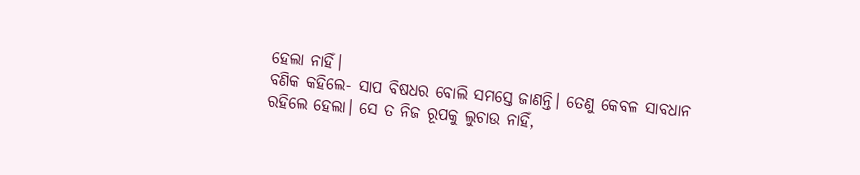ହେଲା ନାହିଁ।
ବଣିକ କହିଲେ- ସାପ ବିଷଧର ବୋଲି ସମସ୍ତେ ଜାଣନ୍ତି। ତେଣୁ କେବଳ ସାବଧାନ ରହିଲେ ହେଲା। ସେ ତ ନିଜ ରୂପକୁ ଲୁଚାଉ ନାହିଁ,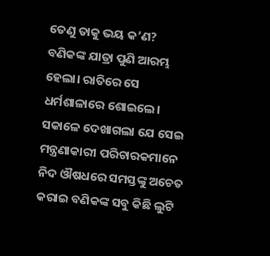ତେଣୁ ତାକୁ ଭୟ କ’ଣ?
ବଣିକଙ୍କ ଯାତ୍ରା ପୁଣି ଆରମ୍ଭ ହେଲା। ରାତିରେ ସେ ଧର୍ମଶାଳାରେ ଶୋଇଲେ। ସକାଳେ ଦେଖାଗଲା ଯେ ସେଇ ମନ୍ତ୍ରଣାକାରୀ ପରିଚାରକମାନେ ନିଦ ଔଷଧରେ ସମସ୍ତଙ୍କୁ ଅଚେତ କରାଇ ବଣିକଙ୍କ ସବୁ କିଛି ଲୁଟି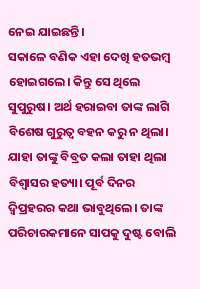ନେଇ ଯାଇଛନ୍ତି।
ସକାଳେ ବଣିକ ଏହା ଦେଖି ହତଭମ୍ବ ହୋଇଗଲେ। କିନ୍ତୁ ସେ ଥିଲେ ସୁପୁରୁଷ। ଅର୍ଥ ହରାଇବା ତାଙ୍କ ଲାଗି ବିଶେଷ ଗୁରୁତ୍ବ ବହନ କରୁ ନ ଥିଲା। ଯାହା ତାଙ୍କୁ ବିବ୍ରତ କଲା ତାହା ଥିଲା ବିଶ୍ବାସର ହତ୍ୟା। ପୂର୍ବ ଦିନର ଦ୍ବିପ୍ରହରର କଥା ଭାବୁଥିଲେ। ତାଙ୍କ ପରିଚାରକମାନେ ସାପକୁ ଦୁଷ୍ଟ ବୋଲି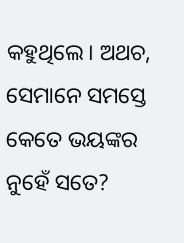କହୁଥିଲେ। ଅଥଚ, ସେମାନେ ସମସ୍ତେ କେତେ ଭୟଙ୍କର ନୁହେଁ ସତେ?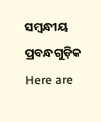ସମ୍ବନ୍ଧୀୟ ପ୍ରବନ୍ଧଗୁଡ଼ିକ
Here are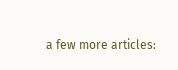a few more articles: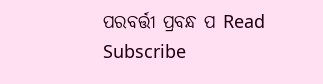ପରବର୍ତ୍ତୀ ପ୍ରବନ୍ଧ ପ Read
Subscribe